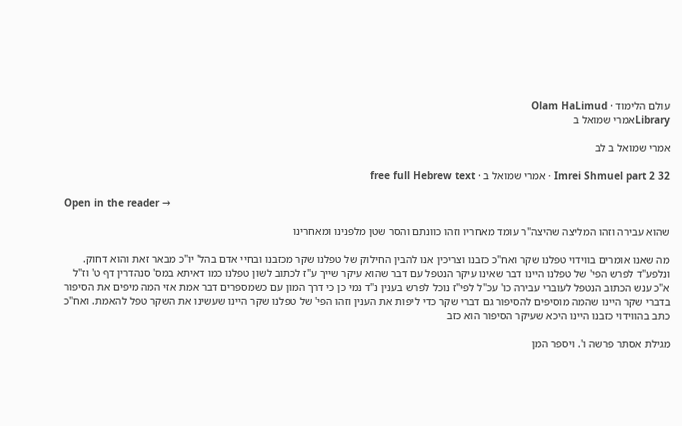עולם הלימוד · Olam HaLimud
Libraryאמרי שמואל ב

אמרי שמואל ב לב

Imrei Shmuel part 2 32 · אמרי שמואל ב · free full Hebrew text

Open in the reader →

שהוא עבירה וזהו המליצה שהיצה"ר עומד מאחריו וזהו כוונתם והסר שטן מלפנינו ומאחרינו

מה שאנו אומרים בווידוי טפלנו שקר ואח"כ כזבנו וצריכין אנו להבין החילוק של טפלנו שקר מכזבנו ובחיי אדם בהל' יו"כ מבאר זאת והוא דחוק. ונלפע"ד לפרש הפי' של טפלנו היינו דבר שאינו עיקר הנטפל עם דבר שהוא עיקר שייך ע"ז לכתוב לשון טפלנו כמו דאיתא במס' סנהדרין דף ט' וז"ל א"כ ענש הכתוב הנטפל לעוברי עבירה כו' עכ"ל לפי"ז נוכל לפרש בענין נ"ד נמי כן כי דרך המון עם כשמספרים דבר אמת אזי המה מיפים את הסיפור בדברי שקר היינו שהמה מוסיפים להסיפור גם דברי שקר כדי ליפות את הענין וזהו הפי' של טפלנו שקר היינו שעשינו את השקר טפל להאמת. ואח"כ כתב בהווידוי כזבנו היינו היכא שעיקר הסיפור הוא כזב

מגילת אסתר פרשה ו'. ויספר המן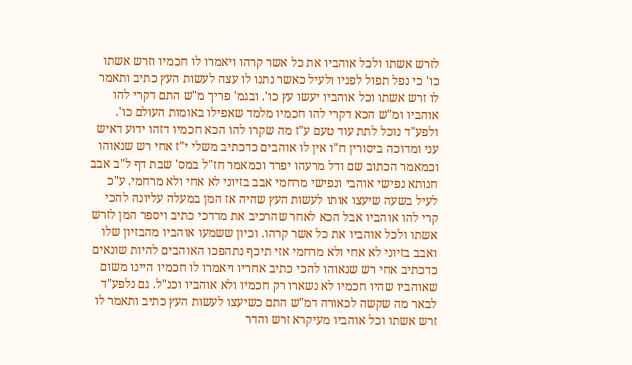לזרש אשתו ולכל אוהביו את כל אשר קרהו ויאמרו לו חכמיו וזרש אשתו כו' כי נפל תפול לפניו ולעיל כאשר נתנו לו עצה לעשות העץ כתיב ותאמר לו זרש אשתו וכל אוהביו יעשו עץ כו'. ובגמ' פריך מ"ש התם דקרי להו אוהביו ומ"ש הכא דקרי להו חכמיו מלמד שאפילו באומות העולם כו'. ולפע"ד נוכל לתת עוד טעם ע"ז מה שקרו להו הכא חכמיו דזהו ידוע דאיש עני ומדוכה ביסורין ח"ו אין לו אוהבים כדכתיב משלי י"ז אחי רש שנאוהו וכמאמר הכתוב שם ודל מרעהו יפרד וכמאמר חז"ל במס' שבת דף ל"ב אבב חנותא נפישי אוהבי ונפישי מרחמי אבב בזיוני לא אחי ולא מרחמי. ע"כ לעיל בשעה שיעצו אותו לעשות העץ שהיה אז המן במעלה עליונה להכי קרי להו אוהביו אבל הכא לאחר שהרכיב את מרדכי כתיב ויספר המן לזרש אשתו ולכל אוהביו את כל אשר קרהו. וכיון ששמעו אוהביו מהבזיון שלו ואבב בזיוני לא אחי ולא מרחמי אזי תיכף נתהפכו האוהבים להיות שונאים כדכתיב אחי רש שנאוהו להכי כתיב אחריו ויאמרו לו חכמיו היינו משום שאוהביו שהיו חכמיו לא נשארו רק חכמיו ולא אוהביו וכנ"ל. גם נלפע"ד לבאר מה שקשה לכאורה דמ"ש התם כשיעצו לעשות העץ כתיב ותאמר לו זרש אשתו וכל אוהביו מעיקרא זרש והדר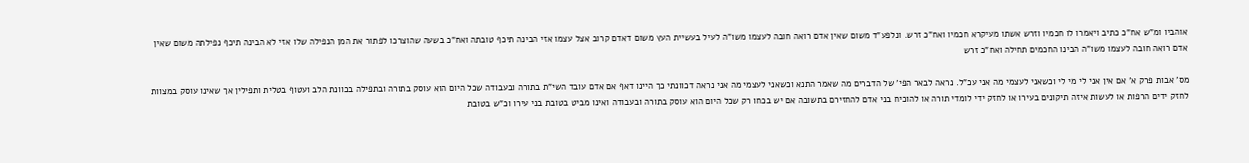אוהביו ומ"ש אח"כ כתיב ויאמרו לו חכמיו וזרש אשתו מעיקרא חכמיו ואח"כ זרש. ונלפע"ד משום שאין אדם רואה חובה לעצמו משו"ה לעיל בעשיית העץ משום דאדם קרוב אצל עצמו אזי הבינה תיכף טובתה ואח"כ בשעה שהוצרכו לפתור את המן הנפילה שלו אזי לא הבינה תיכף נפילתה משום שאין אדם רואה חובה לעצמו משו"ה הבינו החכמים תחילה ואח"כ זרש

מס' אבות פרק א' אם אין אני לי מי לי וכשאני לעצמי מה אני עכ"ל. נראה לבאר הפי' של הדברים מה שאמר התנא וכשאני לעצמי מה אני נראה דכוונתי כך היינו דאף אם אדם עובד השי"ת בתורה ובעבודה שכל היום הוא עוסק בתורה ובתפילה בכוונת הלב ועטוף בטלית ותפילין אך שאינו עוסק במצוות לחזק ידים הרפות או לעשות איזה תיקונים בעירו או לחזק ידי לומדי תורה או להוכיח בני אדם להחזירם בתשובה אם יש בכחו רק שכל היום הוא עוסק בתורה ובעבודה ואינו מביט בטובת בני עירו וכ"ש בטובת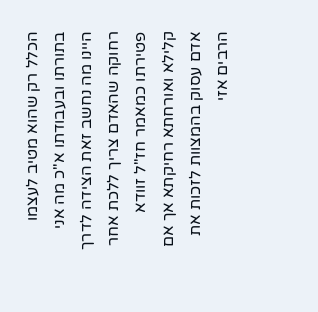הכלל רק שהוא מטיב לעצמו בתורתו ובעבודתו א"כ מה אני היינו מה נחשב זאת הצידה לדרך רחוקה שהאדם צריך ללכת אחר פטירתו כמאמר חז"ל זוודא קלילא ואורחתא רחיקתא אך אם אדם עסוק בהמצוות לזכות את הרבים אזי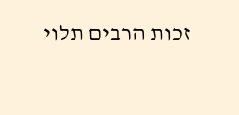זכות הרבים תלוי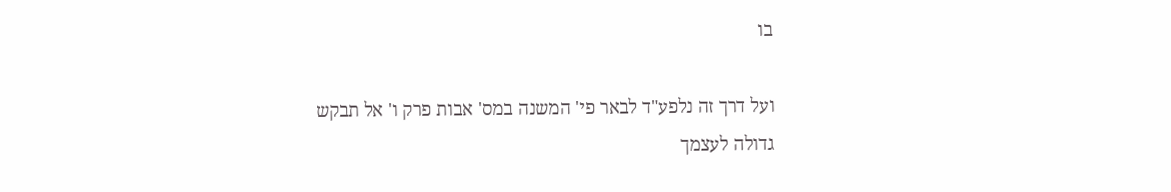בו

ועל דרך זה נלפע"ד לבאר פי' המשנה במס' אבות פרק ו' אל תבקש גדולה לעצמך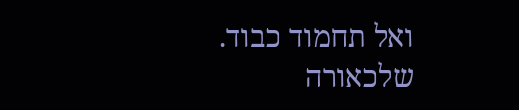ואל תחמוד כבוד. שלכאורה